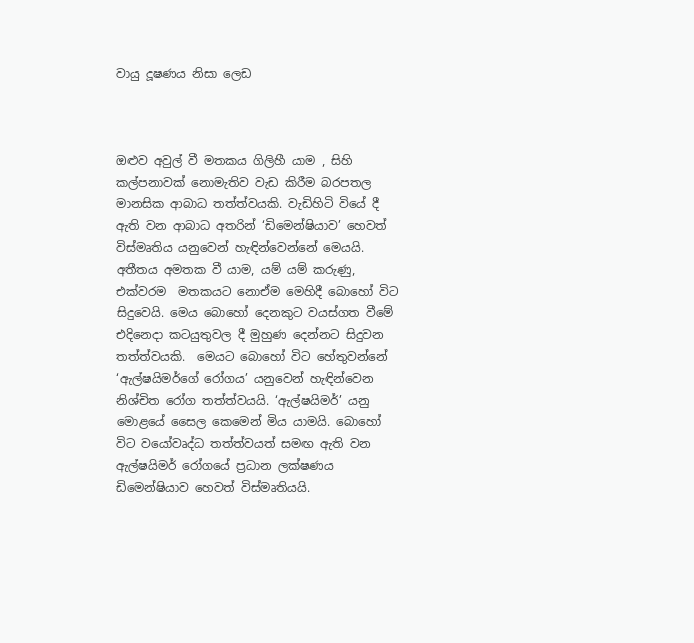වායු දූෂණය නිසා ලෙඩ



ඔළුව අවුල් වී මතකය ගිලිහී යාම , සිහි කල්පනාවක් නොමැතිව වැඩ කිරීම බරපතල මානසික ආබාධ තත්ත්වයකි. වැඩිහිටි වියේ දී ඇති වන ආබාධ අතරින් ‘ඩිමෙන්ෂියාව’ හෙවත් විස්මෘතිය යනුවෙන් හැඳින්වෙන්නේ මෙයයි. අතීතය අමතක වී යාම, යම් යම් කරුණු, එක්වරම  මතකයට නොඒම මෙහිදී බොහෝ විට සිදුවෙයි. මෙය බොහෝ දෙනකුට වයස්ගත වීමේ එදිනෙදා කටයුතුවල දී මුහුණ දෙන්නට සිදුවන තත්ත්වයකි.  මෙයට බොහෝ විට හේතුවන්නේ ‘ඇල්ෂයිමර්ගේ රෝගය’ යනුවෙන් හැඳින්වෙන නිශ්චිත රෝග තත්ත්වයයි. ‘ඇල්ෂයිමර්’ යනු මොළයේ සෛල කෙමෙන් මිය යාමයි. බොහෝ විට වයෝවෘද්ධ තත්ත්වයත් සමඟ ඇති වන ඇල්ෂයිමර් රෝගයේ ප්‍රධාන ලක්ෂණය ඩිමෙන්ෂියාව හෙවත් විස්මෘතියයි.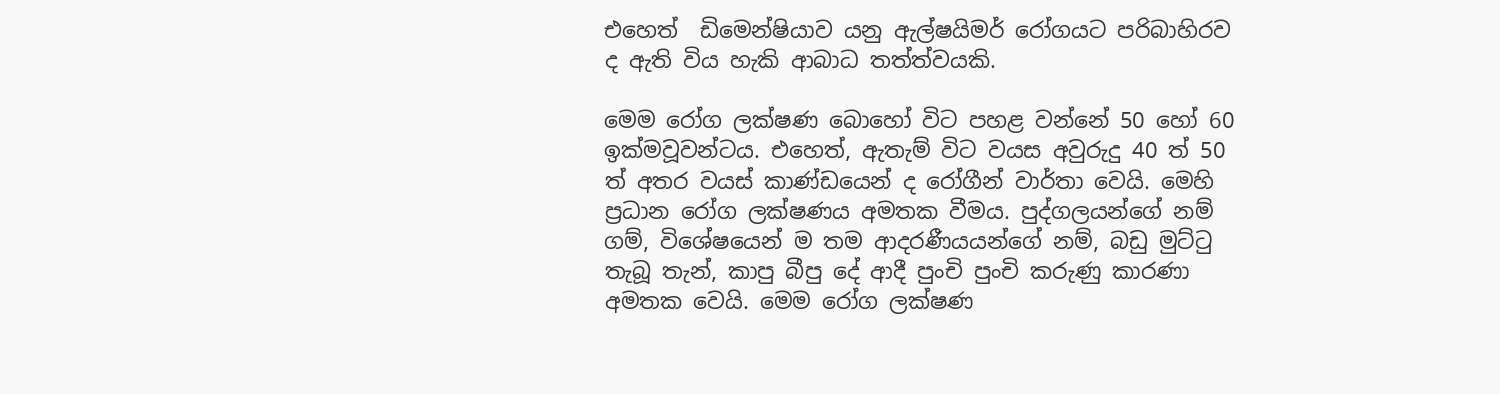එහෙත්  ඩිමෙන්ෂියාව යනු ඇල්ෂයිමර් රෝගයට පරිබාහිරව ද ඇති විය හැකි ආබාධ තත්ත්වයකි.

මෙම රෝග ලක්ෂණ බොහෝ විට පහළ වන්නේ 50 හෝ 60 ඉක්මවූවන්ටය. එහෙත්, ඇතැම් විට වයස අවුරුදු 40 ත් 50 ත් අතර වයස් කාණ්ඩයෙන් ද රෝගීන් වාර්තා වෙයි. මෙහි ප්‍රධාන රෝග ලක්ෂණය අමතක වීමය. පුද්ගලයන්ගේ නම් ගම්, විශේෂයෙන් ම තම ආදරණීයයන්ගේ නම්, බඩු මුට්ටු තැබූ තැන්, කාපු බීපු දේ ආදී පුංචි පුංචි කරුණු කාරණා අමතක වෙයි. මෙම රෝග ලක්ෂණ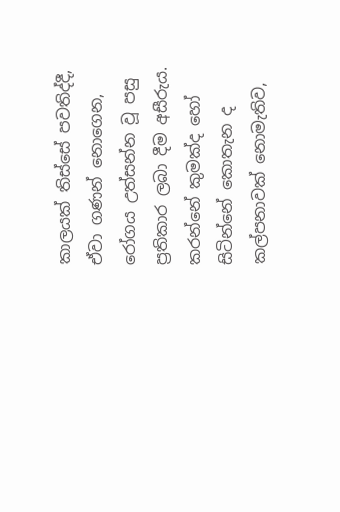කාලයක් තිස්සේ පවතිද්දී, ඒවා ගණන් නොගෙන, රෝගය උත්සන්න වූ පසු ප්‍රතිකාර ලබා දීම අසීරුය. කරන්නේ කුමක්ද හෝ සිටින්නේ කොතැන ද කල්පනාවක් නොමැතිව,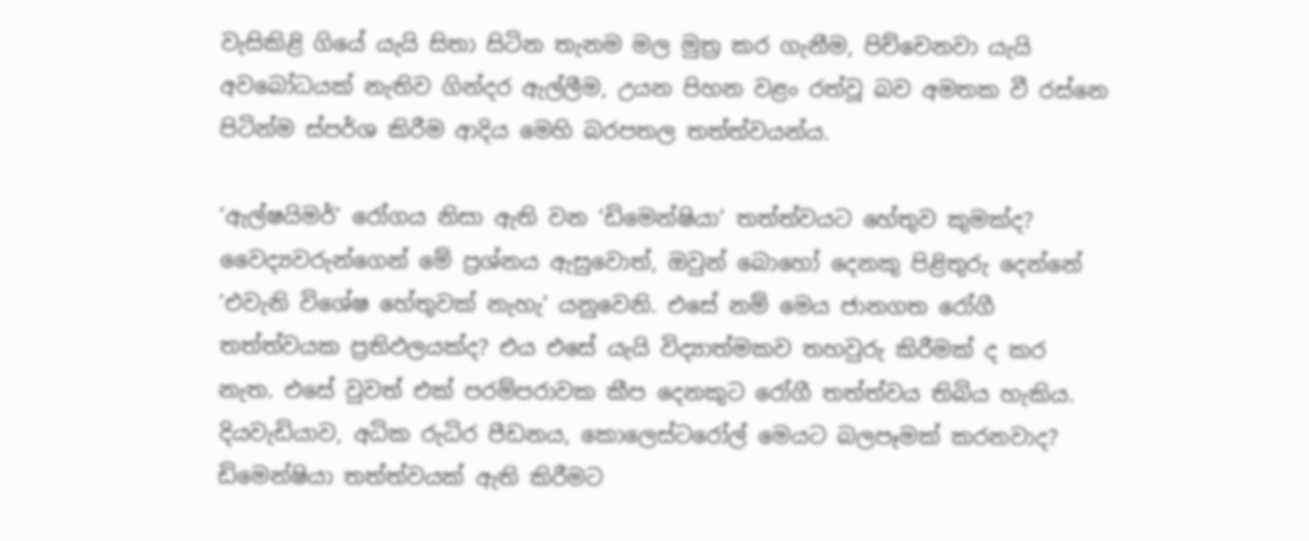වැසිකිළි ගියේ යැයි සිතා සිටින තැනම මල මුත්‍ර කර ගැනීම, පිච්චෙනවා යැයි අවබෝධයක් නැතිව ගින්දර ඇල්ලීම, උයන පිහන වළං රත්වූ බව අමතක වී රස්නෙ පිටින්ම ස්පර්ශ කිරීම ආදිය මෙහි බරපතල තත්ත්වයන්ය.

‘ඇල්ෂයිමර්’ රෝගය නිසා ඇති වන ‘ඩිමෙන්ෂියා’ තත්ත්වයට හේතුව කුමක්ද? වෛද්‍යවරුන්ගෙන් මේ ප්‍රශ්නය ඇසුවොත්, ඔවුන් බොහෝ දෙනකු පිළිතුරු දෙන්නේ ‘එවැනි විශේෂ හේතුවක් නැහැ’ යනුවෙනි. එසේ නම් මෙය ජානගත රෝගී තත්ත්වයක ප්‍රතිඵලයක්ද? එය එසේ යැයි විද්‍යාත්මකව තහවුරු කිරීමක් ද කර නැත. එසේ වුවත් එක් පරම්පරාවක කීප දෙනකුට රෝගී තත්ත්වය තිබිය හැකිය. දියවැඩියාව, අධික රුධිර පීඩනය, කොලෙස්ටරෝල් මෙයට බලපෑමක් කරනවාද? ඩිමෙන්ෂියා තත්ත්වයක් ඇති කිරීමට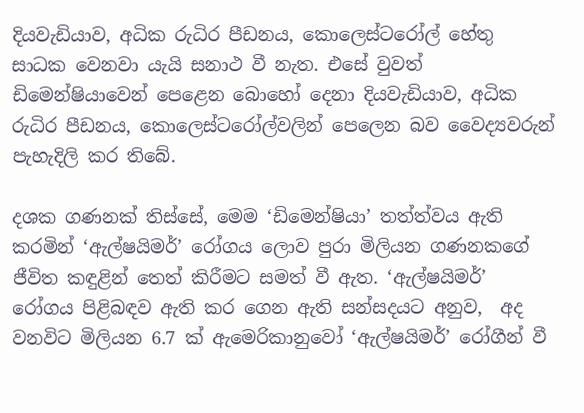දියවැඩියාව, අධික රුධිර පීඩනය, කොලෙස්ටරෝල් හේතු සාධක වෙනවා යැයි සනාථ වී නැත. එසේ වුවත් ඩිමෙන්ෂියාවෙන් පෙළෙන බොහෝ දෙනා දියවැඩියාව, අධික රුධිර පීඩනය, කොලෙස්ටරෝල්වලින් පෙලෙන බව වෛද්‍යවරුන් පැහැදිලි කර තිබේ.

දශක ගණනක් තිස්සේ, මෙම ‘ඩිමෙන්ෂියා’ තත්ත්වය ඇති කරමින් ‘ඇල්ෂයිමර්’ රෝගය ලොව පුරා මිලියන ගණනකගේ ජීවිත කඳුළින් තෙත් කිරීමට සමත් වී ඇත. ‘ඇල්ෂයිමර්’ රෝගය පිළිබඳව ඇති කර ගෙන ඇති සන්සදයට අනුව,  අද වනවිට මිලියන 6.7 ක් ඇමෙරිකානුවෝ ‘ඇල්ෂයිමර්’ රෝගීන් වී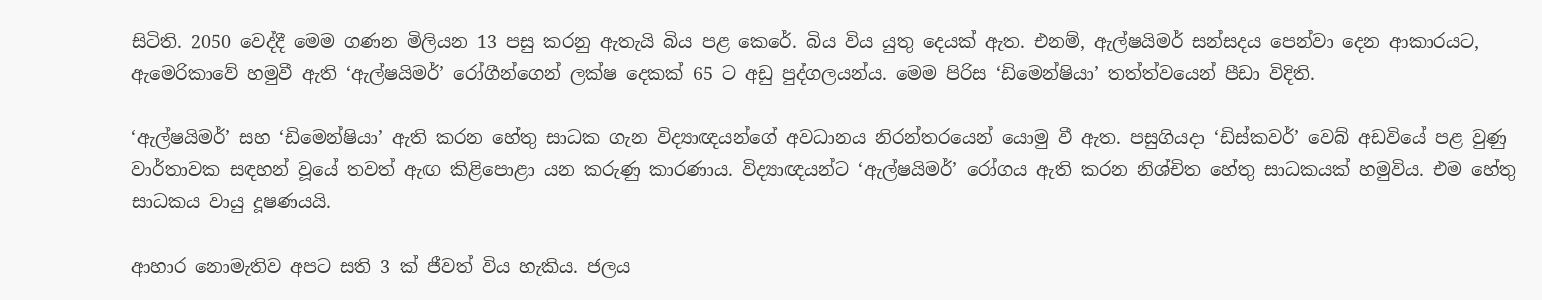සිටිති. 2050 වෙද්දී මෙම ගණන මිලියන 13 පසු කරනු ඇතැයි බිය පළ කෙරේ. බිය විය යුතු දෙයක් ඇත. එනම්, ඇල්ෂයිමර් සන්සදය පෙන්වා දෙන ආකාරයට,  ඇමෙරිකාවේ හමුවී ඇති ‘ඇල්ෂයිමර්’ රෝගීන්ගෙන් ලක්ෂ දෙකක් 65 ට අඩු පුද්ගලයන්ය. මෙම පිරිස ‘ඩිමෙන්ෂියා’ තත්ත්වයෙන් පීඩා විදිති.

‘ඇල්ෂයිමර්’ සහ ‘ඩිමෙන්ෂියා’ ඇති කරන හේතු සාධක ගැන විද්‍යාඥයන්ගේ අවධානය නිරන්තරයෙන් යොමු වී ඇත. පසුගියදා ‘ඩිස්කවර්’ වෙබ් අඩවියේ පළ වුණු වාර්තාවක සඳහන් වූයේ තවත් ඇඟ කිළිපොළා යන කරුණු කාරණාය. විද්‍යාඥයන්ට ‘ඇල්ෂයිමර්’ රෝගය ඇති කරන නිශ්චිත හේතු සාධකයක් හමුවිය. එම හේතු සාධකය වායු දූෂණයයි.

ආහාර නොමැතිව අපට සති 3 ක් ජීවත් විය හැකිය. ජලය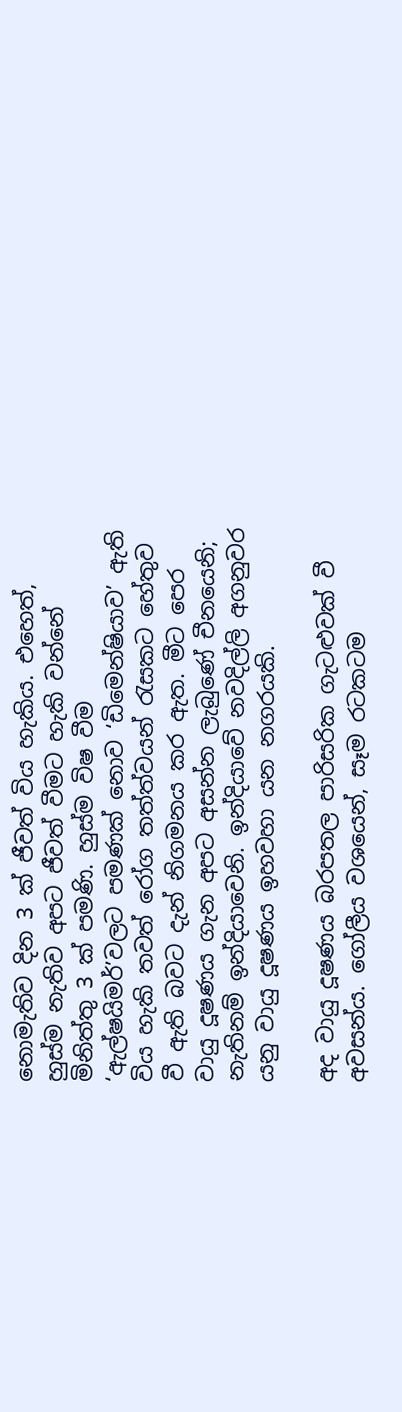නොමැතිව දින 3 ක් ජීවත් විය හැකිය. එහෙත්, හුස්ම නැතිව අපට ජීවත් වීමට හැකි වන්නේ මිනිත්තු 3 ක් පමණි. හුස්ම විෂ වීම ‘ඇල්ෂයිමර්’වලට පමණක් නොව ‘ඩිමෙන්ෂියාව’ ඇති විය හැකි තවත් රෝග තත්ත්වයන් රැසකට හේතුව වී ඇති බවට දැන් නිගමනය කර ඇත. මීට පෙර වායු දූෂණය ගැන අපට අසන්න ලැබුණේ චීනයෙනි; නැතිනම් ඉන්දියාවෙනි. ඉන්දියාවේ නවදිල්ලි අගනුවර යනු වායු දූෂණය ඉහවහා යන නගරයකි.

අද වායු දූෂණය බරපතල පාරිසරික ගැටළුවක් වී අවසන්ය. ගෝලීය වශයෙන්, සෑම රටකටම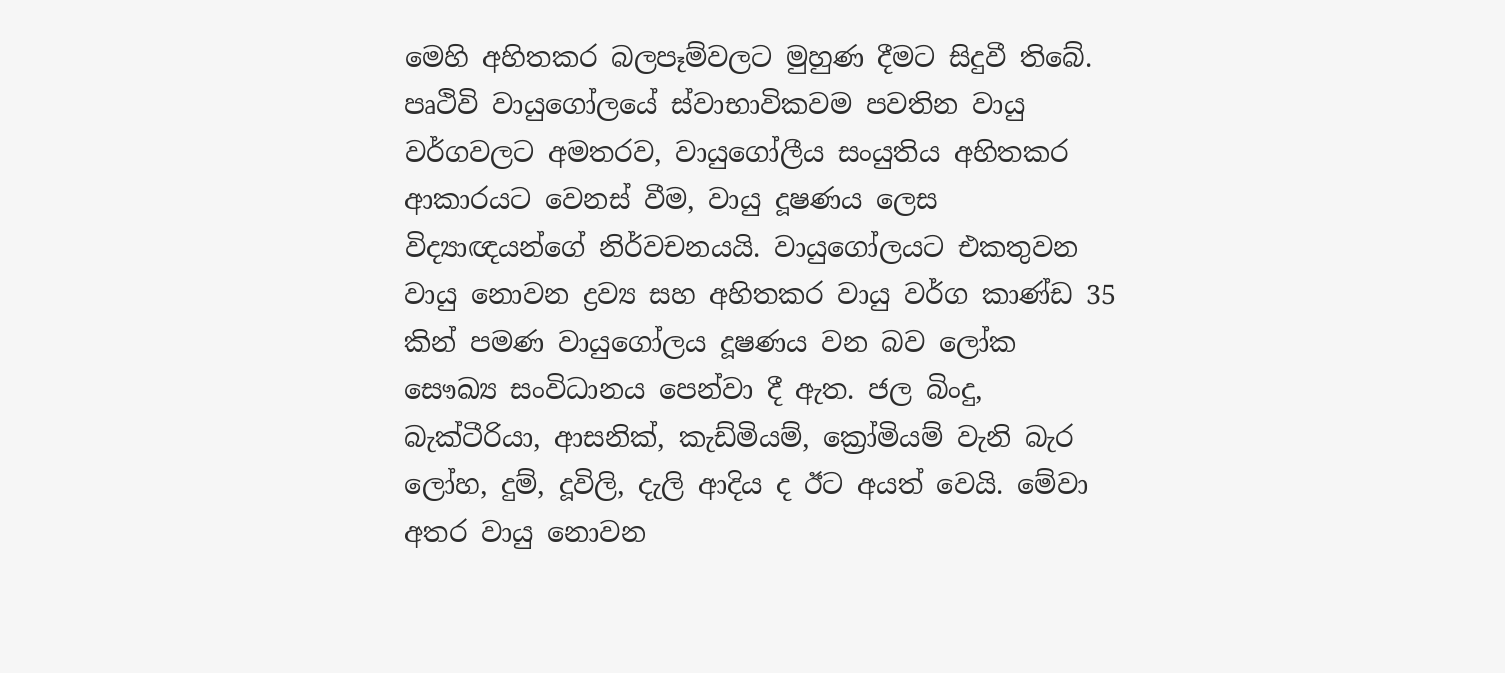මෙහි අහිතකර බලපෑම්වලට මුහුණ දීමට සිදුවී තිබේ. පෘථිවි වායුගෝලයේ ස්වාභාවිකවම පවතින වායු වර්ගවලට අමතරව, වායුගෝලීය සංයුතිය අහිතකර ආකාරයට වෙනස් වීම, වායු දූෂණය ලෙස විද්‍යාඥයන්ගේ නිර්වචනයයි. වායුගෝලයට එකතුවන වායු නොවන ද්‍රව්‍ය සහ අහිතකර වායු වර්ග කාණ්ඩ 35 කින් පමණ වායුගෝලය දූෂණය වන බව ලෝක සෞඛ්‍ය සංවිධානය පෙන්වා දී ඇත. ජල බිංදු, බැක්ටීරියා, ආසනික්, කැඩ්මියම්, ක්‍රෝමියම් වැනි බැර ලෝහ, දුම්, දූවිලි, දැලි ආදිය ද ඊට අයත් වෙයි. මේවා අතර වායු නොවන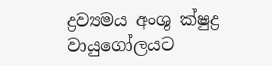ද්‍රව්‍යමය අංශු ක්ෂුද්‍ර වායුගෝලයට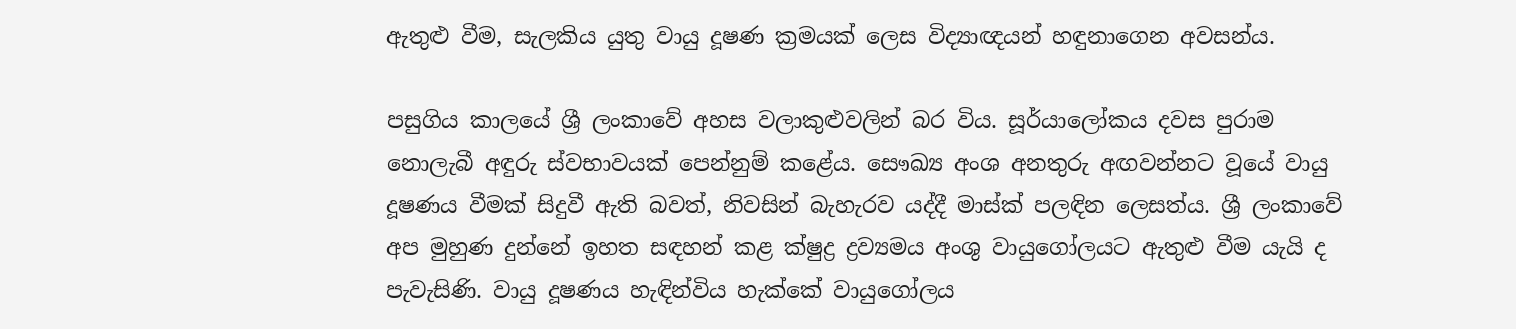ඇතුළු වීම, සැලකිය යුතු වායු දූෂණ ක්‍රමයක් ලෙස විද්‍යාඥයන් හඳුනාගෙන අවසන්ය.

පසුගිය කාලයේ ශ්‍රී ලංකාවේ අහස වලාකුළුවලින් බර විය. සූර්යාලෝකය දවස පුරාම නොලැබී අඳුරු ස්වභාවයක් පෙන්නුම් කළේය. සෞඛ්‍ය අංශ අනතුරු අඟවන්නට වූයේ වායු දූෂණය වීමක් සිදුවී ඇති බවත්, නිවසින් බැහැරව යද්දී මාස්ක් පලඳින ලෙසත්ය. ශ්‍රී ලංකාවේ අප මුහුණ දුන්නේ ඉහත සඳහන් කළ ක්ෂුද්‍ර ද්‍රව්‍යමය අංශු වායුගෝලයට ඇතුළු වීම යැයි ද පැවැසිණි. වායු දූෂණය හැඳින්විය හැක්කේ වායුගෝලය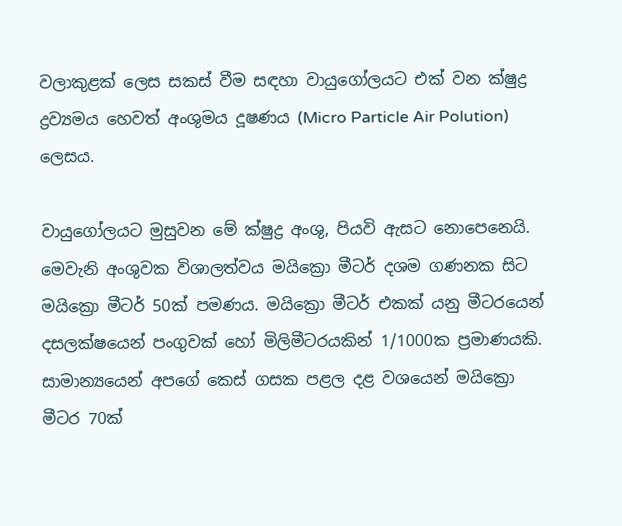වලාකුළක් ලෙස සකස් වීම සඳහා වායුගෝලයට එක් වන ක්ෂුද්‍ර ද්‍රව්‍යමය හෙවත් අංශුමය දූෂණය (Micro Particle Air Polution) ලෙසය.

වායුගෝලයට මුසුවන මේ ක්ෂුද්‍ර අංශු, පියවි ඇසට නොපෙනෙයි. මෙවැනි අංශුවක විශාලත්වය මයික්‍රො මීටර් දශම ගණනක සිට මයික්‍රො මීටර් 50ක් පමණය. මයික්‍රො මීටර් එකක් යනු මීටරයෙන් දසලක්ෂයෙන් පංගුවක් හෝ මිලිමීටරයකින් 1/1000ක ප්‍රමාණයකි. සාමාන්‍යයෙන් අපගේ කෙස් ගසක පළල දළ වශයෙන් මයික්‍රො මීටර 70ක්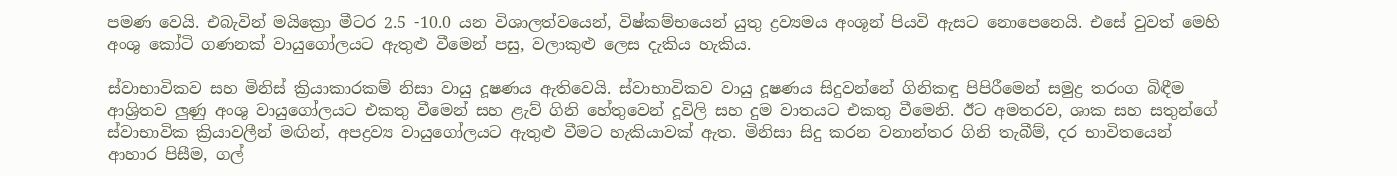පමණ වෙයි. එබැවින් මයික්‍රො මීටර 2.5 -10.0 යන විශාලත්වයෙන්, විෂ්කම්භයෙන් යුතු ද්‍රව්‍යමය අංශූන් පියවි ඇසට නොපෙනෙයි. එසේ වුවත් මෙහි අංශු කෝටි ගණනක් වායුගෝලයට ඇතුළු වීමෙන් පසු, වලාකුළු ලෙස දැකිය හැකිය.

ස්වාභාවිකව සහ මිනිස් ක්‍රියාකාරකම් නිසා වායු දූෂණය ඇතිවෙයි. ස්වාභාවිකව වායු දූෂණය සිදුවන්නේ ගිනිකඳු පිපිරීමෙන් සමුද්‍ර තරංග බිඳීම ආශ්‍රිතව ලුණු අංශු වායුගෝලයට එකතු වීමෙන් සහ ළැව් ගිනි හේතුවෙන් දූවිලි සහ දුම වාතයට එකතු වීමෙනි. ඊට අමතරව, ශාක සහ සතුන්ගේ ස්වාභාවික ක්‍රියාවලීන් මඟින්, අපද්‍රව්‍ය වායුගෝලයට ඇතුළු වීමට හැකියාවක් ඇත. මිනිසා සිදු කරන වනාන්තර ගිනි තැබීම්, දර භාවිතයෙන් ආහාර පිසීම, ගල්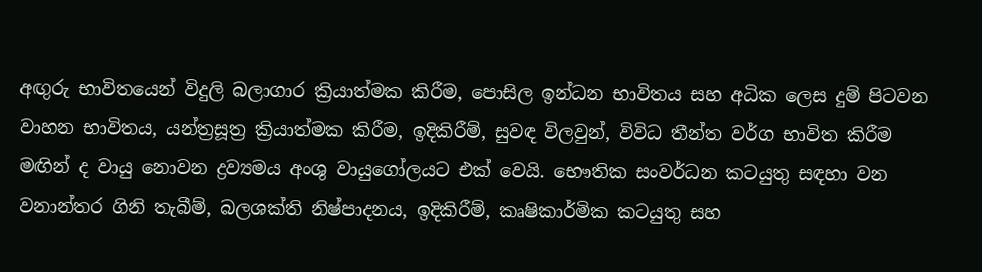අඟුරු භාවිතයෙන් විදුලි බලාගාර ක්‍රියාත්මක කිරීම, පොසිල ඉන්ධන භාවිතය සහ අධික ලෙස දුම් පිටවන වාහන භාවිතය, යන්ත්‍රසූත්‍ර ක්‍රියාත්මක කිරීම, ඉදිකිරීම්, සුවඳ විලවුන්, විවිධ තීන්ත වර්ග භාවිත කිරීම මඟින් ද වායු නොවන ද්‍රව්‍යමය අංශු වායුගෝලයට එක් වෙයි. භෞතික සංවර්ධන කටයුතු සඳහා වන වනාන්තර ගිනි තැබීම්, බලශක්ති නිෂ්පාදනය, ඉදිකිරීම්, කෘෂිකාර්මික කටයුතු සහ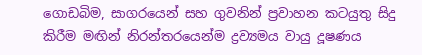ගොඩබිම, සාගරයෙන් සහ ගුවනින් ප්‍රවාහන කටයුතු සිදු කිරීම මඟින් නිරන්තරයෙන්ම ද්‍රව්‍යමය වායු දූෂණය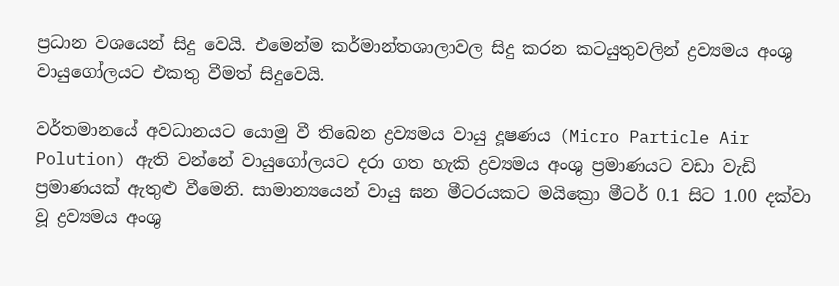ප්‍රධාන වශයෙන් සිදු වෙයි. එමෙන්ම කර්මාන්තශාලාවල සිදු කරන කටයුතුවලින් ද්‍රව්‍යමය අංශු වායුගෝලයට එකතු වීමත් සිදුවෙයි.

වර්තමානයේ අවධානයට යොමු වී තිබෙන ද්‍රව්‍යමය වායු දූෂණය (Micro Particle Air Polution) ඇති වන්නේ වායුගෝලයට දරා ගත හැකි ද්‍රව්‍යමය අංශු ප්‍රමාණයට වඩා වැඩි ප්‍රමාණයක් ඇතුළු වීමෙනි. සාමාන්‍යයෙන් වායු ඝන මීටරයකට මයික්‍රො මීටර් 0.1 සිට 1.00 දක්වා වූ ද්‍රව්‍යමය අංශු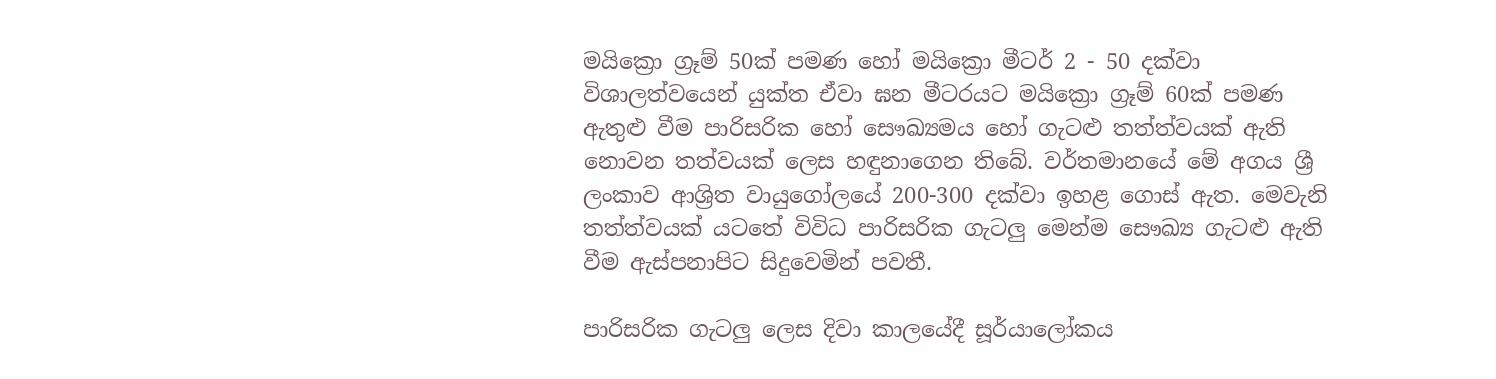මයික්‍රො ග්‍රෑම් 50ක් පමණ හෝ මයික්‍රො මීටර් 2 - 50 දක්වා විශාලත්වයෙන් යුක්ත ඒවා ඝන මීටරයට මයික්‍රො ග්‍රෑම් 60ක් පමණ ඇතුළු වීම පාරිසරික හෝ සෞඛ්‍යමය හෝ ගැටළු තත්ත්වයක් ඇති නොවන තත්වයක් ලෙස හඳුනාගෙන තිබේ. වර්තමානයේ මේ අගය ශ්‍රී ලංකාව ආශ්‍රිත වායුගෝලයේ 200-300 දක්වා ඉහළ ගොස් ඇත. මෙවැනි තත්ත්වයක් යටතේ විවිධ පාරිසරික ගැටලු මෙන්ම සෞඛ්‍ය ගැටළු ඇති වීම ඇස්පනාපිට සිදුවෙමින් පවතී.

පාරිසරික ගැටලු ලෙස දිවා කාලයේදී සූර්යාලෝකය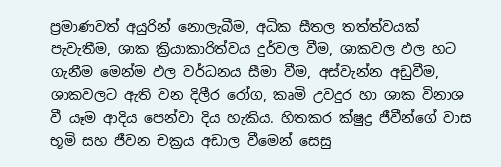ප්‍රමාණවත් අයුරින් නොලැබීම, අධික සීතල තත්ත්වයක් පැවැතීම, ශාක ක්‍රියාකාරිත්වය දුර්වල වීම, ශාකවල ඵල හට ගැනීම මෙන්ම ඵල වර්ධනය සීමා වීම, අස්වැන්න අඩුවීම, ශාකවලට ඇති වන දිලීර රෝග, කෘමි උවදුර හා ශාක විනාශ වී යෑම ආදිය පෙන්වා දිය හැකිය. හිතකර ක්ෂුද්‍ර ජීවීන්ගේ වාස භූමි සහ ජීවන චක්‍රය අඩාල වීමෙන් සෙසු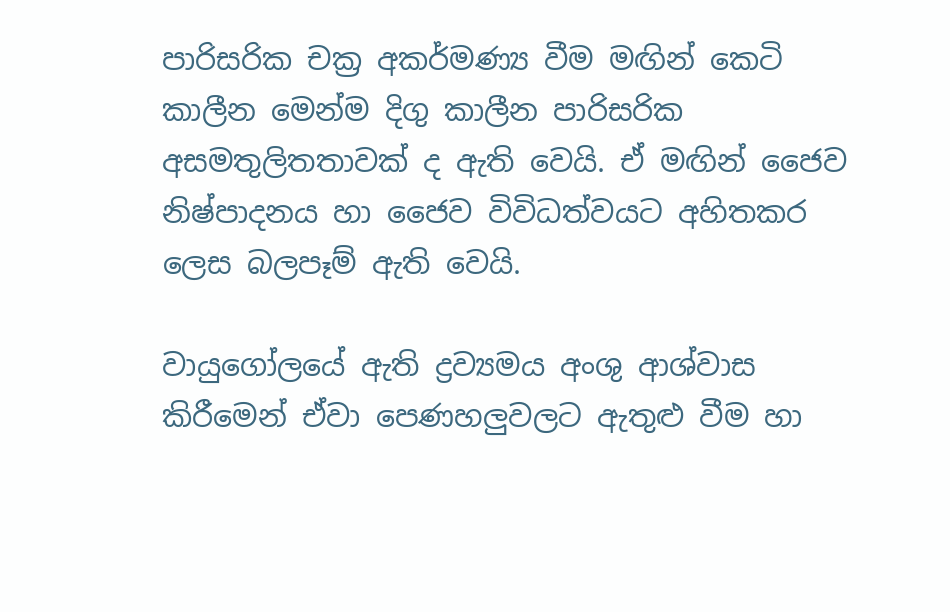පාරිසරික චක්‍ර අකර්මණ්‍ය වීම මඟින් කෙටි කාලීන මෙන්ම දිගු කාලීන පාරිසරික අසමතුලිතතාවක් ද ඇති වෙයි. ඒ මඟින් ජෛව නිෂ්පාදනය හා ජෛව විවිධත්වයට අහිතකර ලෙස බලපෑම් ඇති වෙයි.

වායුගෝලයේ ඇති ද්‍රව්‍යමය අංශු ආශ්වාස කිරීමෙන් ඒවා පෙණහලුවලට ඇතුළු වීම හා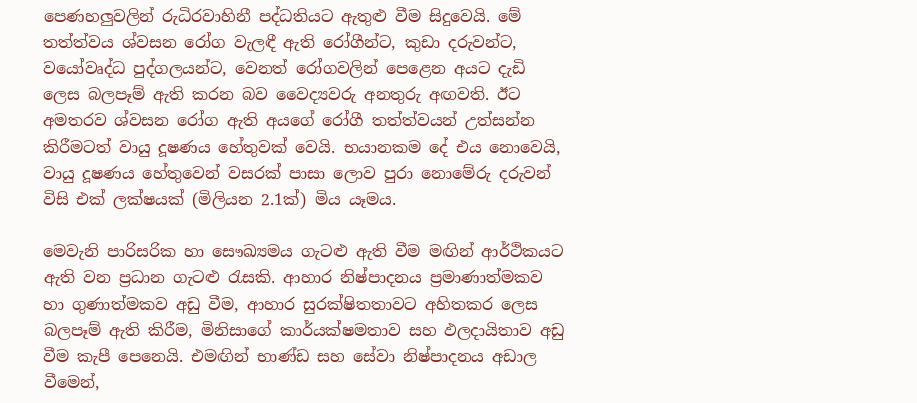පෙණහලුවලින් රුධිරවාහිනී පද්ධතියට ඇතුළු වීම සිදුවෙයි. මේ තත්ත්වය ශ්වසන රෝග වැලඳී ඇති රෝගීන්ට, කුඩා දරුවන්ට, වයෝවෘද්ධ පුද්ගලයන්ට, වෙනත් රෝගවලින් පෙළෙන අයට දැඩි ලෙස බලපෑම් ඇති කරන බව වෛද්‍යවරු අනතුරු අඟවති. ඊට අමතරව‍ ශ්වසන රෝග ඇති අයගේ රෝගී තත්ත්වයන් උත්සන්න කිරීමටත් වායු දූෂණය හේතුවක් වෙයි. භයානකම දේ එය නොවෙයි, වායු දූෂණය හේතුවෙන් වසරක් පාසා ලොව පුරා නොමේරු දරුවන් විසි එක් ලක්ෂයක් (මිලියන 2.1ක්) මිය යෑමය.

මෙවැනි පාරිසරික හා සෞඛ්‍යමය ගැටළු ඇති වීම මඟින් ආර්ථිකයට ඇති වන ප්‍රධාන ගැටළු රැසකි. ආහාර නිෂ්පාදනය ප්‍රමාණාත්මකව හා ගුණාත්මකව අඩු වීම, ආහාර සුරක්ෂිතතාවට අහිතකර ලෙස බලපෑම් ඇති කිරීම, මිනිසාගේ කාර්යක්ෂමතාව සහ ඵලදායිතාව අඩු වීම කැපී පෙනෙයි. එමඟින් භාණ්ඩ සහ සේවා නිෂ්පාදනය අඩාල වීමෙන්,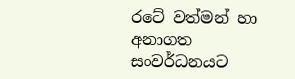රටේ වත්මන් හා අනාගත සංවර්ධනයට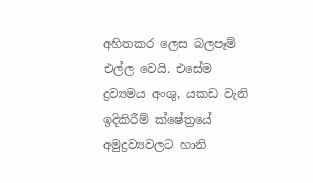අහිතකර ලෙස බලපෑම් එල්ල වෙයි. එසේම ද්‍රව්‍යමය අංශු, යකඩ වැනි ඉදිකිරීම් ක්ෂේත්‍රයේ අමුද්‍රව්‍යවලට හානි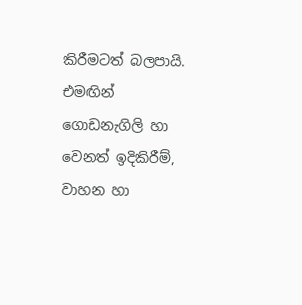කිරීමටත් බලපායි. එමඟින් ගොඩනැගිලි හා වෙනත් ඉදිකිරීම්, වාහන හා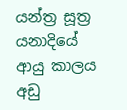යන්ත්‍ර සූත්‍ර යනාදියේ ආයු කාලය අඩු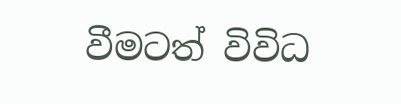වීමටත් විවිධ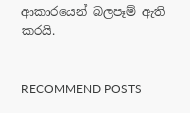ආකාරයෙන් බලපෑම් ඇති කරයි.


RECOMMEND POSTS